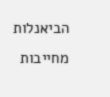הביאנלות מחייבות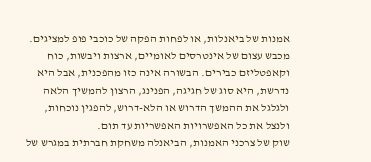אמנות של ביאנלות, או לפחות הפקה של כוכבי פופ למציגים. מכבש עצום של אינטרסים לאומיים, ארצות ויבשות, כוח וקאפטליזם כבירים. הבשורה אינה כזו מהפכנית, אבל היא נדרשת, היא סוג של חגיגה, הפנינג, הרצון להמשיך הלאה ולגלגל את ההמשך הדרוש או הלא-דרוש, להפגין נוכחות, ולנצל את כל האפשרויות האפשריות עד תום.
שוק של צרכני האמנות, הביאנלה משחקת חברתית במגרש של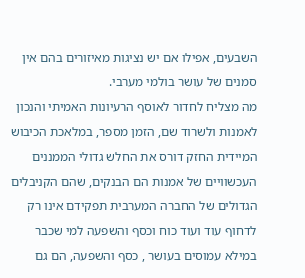השבעים, אפילו אם יש נציגות מאיזורים בהם אין סמנים של עושר בולמי מערבי.
מה מצליח לחדור לאוסף הרעיונות האמיתי והנכון לאמנות ולשרוד שם, הזמן מספר, במלאכת הכיבוש המיידית החזק דורס את החלש גדולי הממננים העכשוויים של אמנות הם הבנקים, שהם הקניבלים הגדולים של החברה המערבית תפקידם אינו רק לדחוף עוד ועוד כוח וכסף והשפעה למי שכבר במילא עמוסים בעושר , כסף והשפעה, הם גם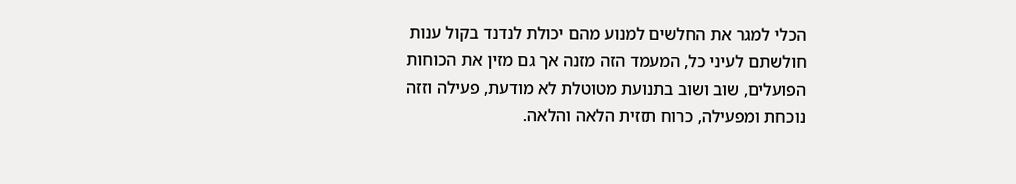הכלי למגר את החלשים למנוע מהם יכולת לנדנד בקול ענות חולשתם לעיני כל, המעמד הזה מזנה אך גם מזין את הכוחות הפועלים, שוב ושוב בתנועת מטוטלת לא מודעת, פעילה וזזה נוכחת ומפעילה, כרוח תזזית הלאה והלאה.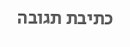כתיבת תגובה